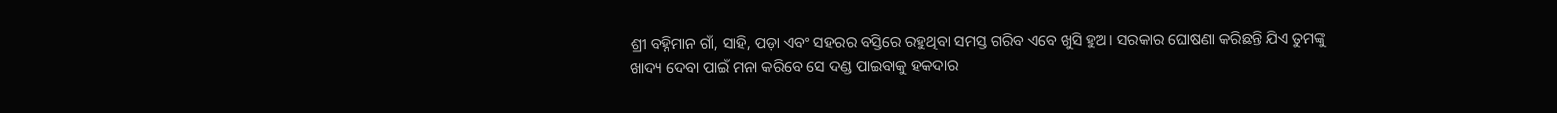ଶ୍ରୀ ବହ୍ନିମାନ ଗାଁ, ସାହି, ପଡ଼ା ଏବଂ ସହରର ବସ୍ତିରେ ରହୁଥିବା ସମସ୍ତ ଗରିବ ଏବେ ଖୁସି ହୁଅ। ସରକାର ଘୋଷଣା କରିଛନ୍ତି ଯିଏ ତୁମଙ୍କୁ ଖାଦ୍ୟ ଦେବା ପାଇଁ ମନା କରିବେ ସେ ଦଣ୍ଡ ପାଇବାକୁ ହକଦାର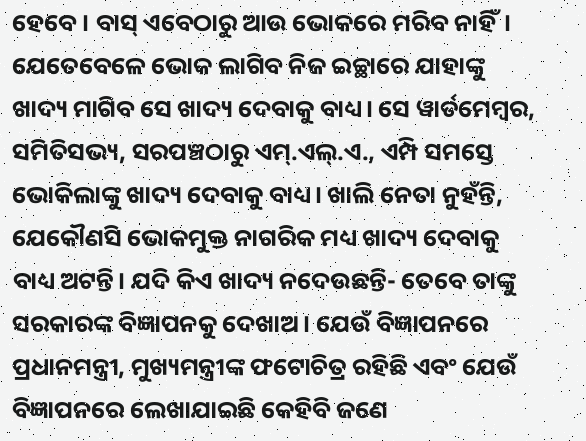ହେବେ। ବାସ୍ ଏବେଠାରୁ ଆଉ ଭୋକରେ ମରିବ ନାହିଁ। ଯେତେବେଳେ ଭୋକ ଲାଗିବ ନିଜ ଇଚ୍ଛାରେ ଯାହାଙ୍କୁ ଖାଦ୍ୟ ମାଗିବ ସେ ଖାଦ୍ୟ ଦେବାକୁ ବାଧ୍ୟ। ସେ ୱାର୍ଡମେମ୍ୱର, ସମିତିସଭ୍ୟ, ସରପଞ୍ଚଠାରୁ ଏମ୍.ଏଲ୍.ଏ., ଏମ୍ପି ସମସ୍ତେ ଭୋକିଲାଙ୍କୁ ଖାଦ୍ୟ ଦେବାକୁ ବାଧ୍ୟ। ଖାଲି ନେତା ନୁହଁନ୍ତି, ଯେକୌଣସି ଭୋକମୁକ୍ତ ନାଗରିକ ମଧ୍ୟ ଖାଦ୍ୟ ଦେବାକୁ ବାଧ୍ୟ ଅଟନ୍ତି। ଯଦି କିଏ ଖାଦ୍ୟ ନଦେଉଛନ୍ତି- ତେବେ ତାଙ୍କୁ ସରକାରଙ୍କ ବିଜ୍ଞାପନକୁ ଦେଖାଅ। ଯେଉଁ ବିଜ୍ଞାପନରେ ପ୍ରଧାନମନ୍ତ୍ରୀ, ମୁଖ୍ୟମନ୍ତ୍ରୀଙ୍କ ଫଟୋଚିତ୍ର ରହିଛି ଏବଂ ଯେଉଁ ବିଜ୍ଞାପନରେ ଲେଖାଯାଇଛି କେହିବି ଜଣେ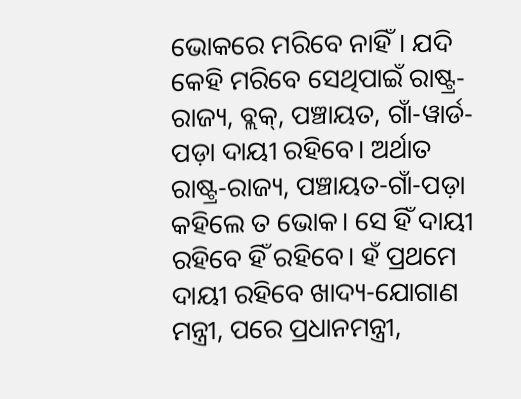ଭୋକରେ ମରିବେ ନାହିଁ। ଯଦି କେହି ମରିବେ ସେଥିପାଇଁ ରାଷ୍ଟ୍ର-ରାଜ୍ୟ, ବ୍ଲକ୍, ପଞ୍ଚାୟତ, ଗାଁ-ୱାର୍ଡ-ପଡ଼ା ଦାୟୀ ରହିବେ। ଅର୍ଥାତ ରାଷ୍ଟ୍ର-ରାଜ୍ୟ, ପଞ୍ଚାୟତ-ଗାଁ-ପଡ଼ା କହିଲେ ତ ଭୋକ। ସେ ହିଁ ଦାୟୀ ରହିବେ ହିଁ ରହିବେ। ହଁ ପ୍ରଥମେ ଦାୟୀ ରହିବେ ଖାଦ୍ୟ-ଯୋଗାଣ ମନ୍ତ୍ରୀ, ପରେ ପ୍ରଧାନମନ୍ତ୍ରୀ,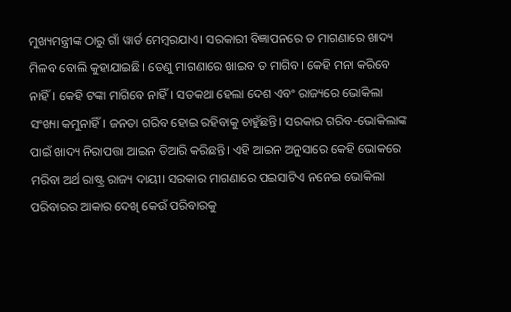ମୁଖ୍ୟମନ୍ତ୍ରୀଙ୍କ ଠାରୁ ଗାଁ ୱାର୍ଡ ମେମ୍ୱରଯାଏ। ସରକାରୀ ବିଜ୍ଞାପନରେ ତ ମାଗଣାରେ ଖାଦ୍ୟ ମିଳବ ବୋଲି କୁହାଯାଇଛି। ତେଣୁ ମାଗଣାରେ ଖାଇବ ତ ମାଗିବ। କେହି ମନା କରିବେ ନାହିଁ। କେହି ଟଙ୍କା ମାଗିବେ ନାହିଁ। ସତକଥା ହେଲା ଦେଶ ଏବଂ ରାଜ୍ୟରେ ଭୋକିଲା ସଂଖ୍ୟା କମୁନାହିଁ। ଜନତା ଗରିବ ହୋଇ ରହିବାକୁ ଚାହୁଁଛନ୍ତି। ସରକାର ଗରିବ-ଭୋକିଲାଙ୍କ ପାଇଁ ଖାଦ୍ୟ ନିରାପତ୍ତା ଆଇନ ତିଆରି କରିଛନ୍ତି। ଏହି ଆଇନ ଅନୁସାରେ କେହି ଭୋକରେ ମରିବା ଅର୍ଥ ରାଷ୍ଟ୍ର ରାଜ୍ୟ ଦାୟୀ। ସରକାର ମାଗଣାରେ ପଇସାଟିଏ ନନେଇ ଭୋକିଲା ପରିବାରର ଆକାର ଦେଖି କେଉଁ ପରିବାରକୁ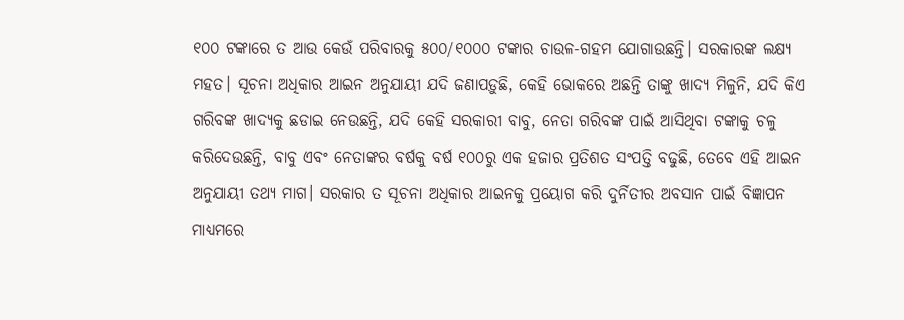୧୦୦ ଟଙ୍କାରେ ତ ଆଉ କେଉଁ ପରିବାରକୁ ୫୦୦/୧୦୦୦ ଟଙ୍କାର ଚାଉଳ-ଗହମ ଯୋଗାଉଛନ୍ତି। ସରକାରଙ୍କ ଲକ୍ଷ୍ୟ ମହତ। ସୂଚନା ଅଧିକାର ଆଇନ ଅନୁଯାୟୀ ଯଦି ଜଣାପଡ଼ୁଛି, କେହି ଭୋକରେ ଅଛନ୍ତି ତାଙ୍କୁ ଖାଦ୍ୟ ମିଳୁନି, ଯଦି କିଏ ଗରିବଙ୍କ ଖାଦ୍ୟକୁ ଛଡାଇ ନେଉଛନ୍ତି, ଯଦି କେହି ସରକାରୀ ବାବୁ, ନେତା ଗରିବଙ୍କ ପାଇଁ ଆସିଥିବା ଟଙ୍କାକୁ ଚଳୁ କରିଦେଉଛନ୍ତି, ବାବୁ ଏବଂ ନେତାଙ୍କର ବର୍ଷକୁ ବର୍ଷ ୧୦୦ରୁ ଏକ ହଜାର ପ୍ରତିଶତ ସଂପତ୍ତି ବଢୁଛି, ତେବେ ଏହି ଆଇନ ଅନୁଯାୟୀ ତଥ୍ୟ ମାଗ। ସରକାର ତ ସୂଚନା ଅଧିକାର ଆଇନକୁ ପ୍ରୟୋଗ କରି ଦୁର୍ନିତୀର ଅବସାନ ପାଇଁ ବିଜ୍ଞାପନ ମାଧ୍ୟମରେ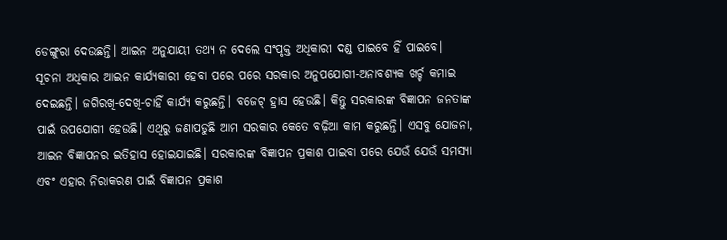ଡେଙ୍ଗୁରା ଦେଉଛନ୍ତି। ଆଇନ ଅନୁଯାୟୀ ତଥ୍ୟ ନ ଦେଲେ ସଂପୃକ୍ତ ଅଧିକାରୀ ଦଣ୍ଡ ପାଇବେ ହିଁ ପାଇବେ। ସୂଚନା ଅଧିକାର ଆଇନ କାର୍ଯ୍ୟକାରୀ ହେବା ପରେ ପରେ ସରକାର ଅନୁପଯୋଗୀ-ଅନାବଶ୍ୟକ ଖର୍ଚ୍ଚ କମାଇ ଦେଇଛନ୍ତି। ଜଗିରଖି-ଦେଖି-ଚାହିଁ କାର୍ଯ୍ୟ କରୁଛନ୍ତି। ବଜେଟ୍ ହ୍ରାସ ହେଉଛି। କିନ୍ତୁ ସରକାରଙ୍କ ବିଜ୍ଞାପନ ଜନତାଙ୍କ ପାଇଁ ଉପଯୋଗୀ ହେଉଛି। ଏଥିରୁ ଜଣାପଡୁଛି ଆମ ସରକାର କେତେ ବଢ଼ିଆ କାମ କରୁଛନ୍ତି। ଏସବୁ ଯୋଜନା, ଆଇନ ବିଜ୍ଞାପନର ଇତିହାସ ହୋଇଯାଇଛି। ସରକାରଙ୍କ ବିଜ୍ଞାପନ ପ୍ରକାଶ ପାଇବା ପରେ ଯେଉଁ ଯେଉଁ ସମସ୍ୟା ଏବଂ ଏହାର ନିରାକରଣ ପାଇଁ ବିଜ୍ଞାପନ ପ୍ରକାଶ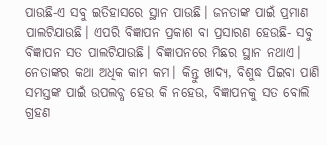ପାଉଛି-ଏ ସବୁ ଇତିହାସରେ ସ୍ଥାନ ପାଉଛି। ଜନତାଙ୍କ ପାଇଁ ପ୍ରମାଣ ପାଲଟିଯାଉଛି। ଏପରି ବିଜ୍ଞାପନ ପ୍ରକାଶ ବା ପ୍ରସାରଣ ହେଉଛି- ସବୁ ବିଜ୍ଞାପନ ସତ ପାଲଟିଯାଉଛି। ବିଜ୍ଞାପନରେ ମିଛର ସ୍ଥାନ ନଥାଏ। ନେତାଙ୍କର କଥା ଅଧିକ କାମ କମ। କିନ୍ତୁ ଖାଦ୍ୟ, ବିଶୁଦ୍ଧ ପିଇବା ପାଣି ସମସ୍ତଙ୍କ ପାଇଁ ଉପଲବ୍ଧ ହେଉ କି ନହେଉ, ବିଜ୍ଞାପନକୁ ସତ ବୋଲି ଗ୍ରହଣ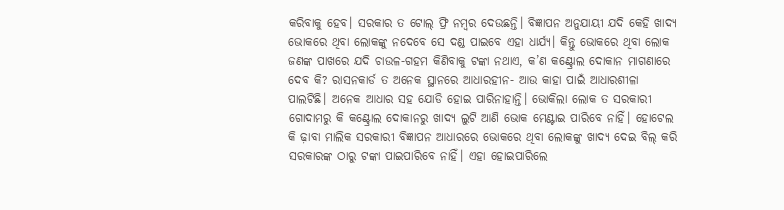କରିବାକୁ ହେବ। ସରକାର ତ ଟୋଲ୍ ଫ୍ରି ନମ୍ୱର ଦେଉଛନ୍ତି। ବିଜ୍ଞାପନ ଅନୁଯାୟୀ ଯଦି କେହି ଖାଦ୍ୟ ଭୋକରେ ଥିବା ଲୋକଙ୍କୁ ନଦେବେ ସେ ଦଣ୍ଡ ପାଇବେ ଏହା ଧାର୍ଯ୍ୟ। କିନ୍ତୁ ଭୋକରେ ଥିବା ଲୋକ ଜଣଙ୍କ ପାଖରେ ଯଦି ଚାଉଳ-ଗହମ କିଣିବାକୁ ଟଙ୍କା ନଥାଏ, କ’ଣ କଣ୍ଟ୍ରୋଲ ଦୋକାନ ମାଗଣାରେ ଦେବ କି? ରାସନକାର୍ଡ ତ ଅନେକ ସ୍ଥାନରେ ଆଧାରହୀନ- ଆଉ କାହା ପାଇଁ ଆଧାରଶୀଳା ପାଲଟିଛି। ଅନେକ ଆଧାର ସହ ଯୋଡି ହୋଇ ପାରିନାହାନ୍ତି। ଭୋକିଲା ଲୋକ ତ ସରକାରୀ ଗୋଦାମରୁ କି କଣ୍ଟ୍ରୋଲ ଦୋକାନରୁ ଖାଦ୍ୟ ଲୁଟି ଆଣି ଭୋକ ମେଣ୍ଟାଇ ପାରିବେ ନାହିଁ। ହୋଟେଲ କି ଢ଼ାବା ମାଲିକ ସରକାରୀ ବିଜ୍ଞାପନ ଆଧାରରେ ଭୋକରେ ଥିବା ଲୋକଙ୍କୁ ଖାଦ୍ୟ ଦେଇ ବିଲ୍ କରି ସରକାରଙ୍କ ଠାରୁ ଟଙ୍କା ପାଇପାରିବେ ନାହିଁ। ଏହା ହୋଇପାରିଲେ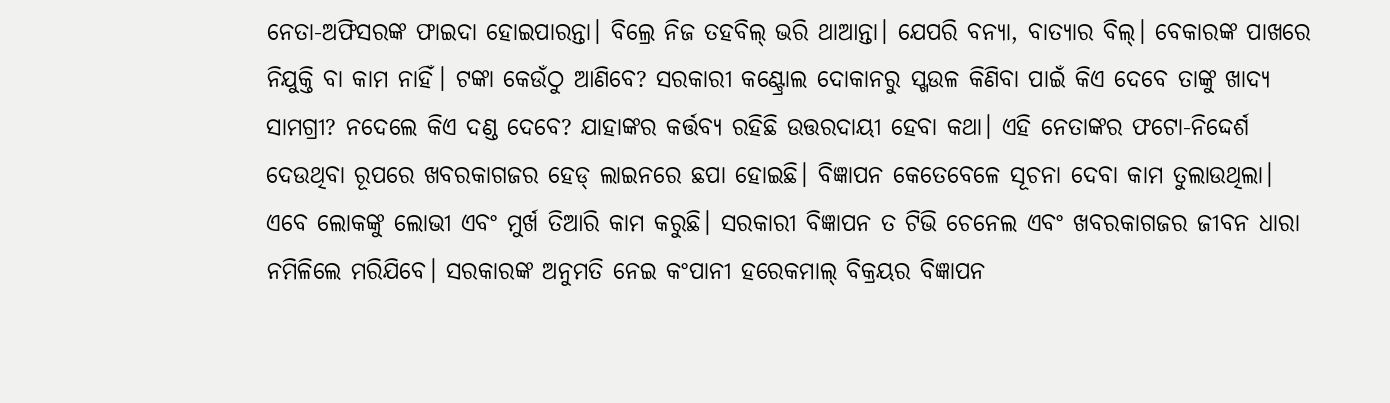ନେତା-ଅଫିସରଙ୍କ ଫାଇଦା ହୋଇପାରନ୍ତା। ବିଲ୍ରେ ନିଜ ତହବିଲ୍ ଭରି ଥାଆନ୍ତା। ଯେପରି ବନ୍ୟା, ବାତ୍ୟାର ବିଲ୍। ବେକାରଙ୍କ ପାଖରେ ନିଯୁକ୍ତି ବା କାମ ନାହିଁ। ଟଙ୍କା କେଉଁଠୁ ଆଣିବେ? ସରକାରୀ କଣ୍ଟ୍ରୋଲ ଦୋକାନରୁ ସ୍ଖଉଳ କିଣିବା ପାଇଁ କିଏ ଦେବେ ତାଙ୍କୁ ଖାଦ୍ୟ ସାମଗ୍ରୀ? ନଦେଲେ କିଏ ଦଣ୍ଡ ଦେବେ? ଯାହାଙ୍କର କର୍ତ୍ତବ୍ୟ ରହିଛି ଉତ୍ତରଦାୟୀ ହେବା କଥା। ଏହି ନେତାଙ୍କର ଫଟୋ-ନିଦ୍ଦେର୍ଶ ଦେଉଥିବା ରୂପରେ ଖବରକାଗଜର ହେଡ୍ ଲାଇନରେ ଛପା ହୋଇଛି। ବିଜ୍ଞାପନ କେତେବେଳେ ସୂଚନା ଦେବା କାମ ତୁଲାଉଥିଲା। ଏବେ ଲୋକଙ୍କୁ ଲୋଭୀ ଏବଂ ମୁର୍ଖ ତିଆରି କାମ କରୁଛି। ସରକାରୀ ବିଜ୍ଞାପନ ତ ଟିଭି ଚେନେଲ ଏବଂ ଖବରକାଗଜର ଜୀବନ ଧାରା ନମିଳିଲେ ମରିଯିବେ। ସରକାରଙ୍କ ଅନୁମତି ନେଇ କଂପାନୀ ହରେକମାଲ୍ ବିକ୍ରୟର ବିଜ୍ଞାପନ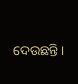ଦେଉଛନ୍ତି।